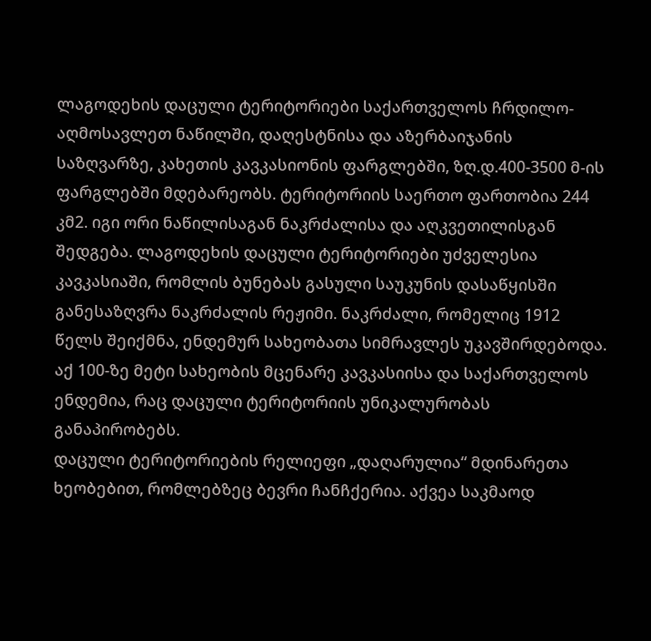ლაგოდეხის დაცული ტერიტორიები საქართველოს ჩრდილო-აღმოსავლეთ ნაწილში, დაღესტნისა და აზერბაიჯანის საზღვარზე, კახეთის კავკასიონის ფარგლებში, ზღ.დ.400-3500 მ-ის ფარგლებში მდებარეობს. ტერიტორიის საერთო ფართობია 244 კმ2. იგი ორი ნაწილისაგან ნაკრძალისა და აღკვეთილისგან შედგება. ლაგოდეხის დაცული ტერიტორიები უძველესია კავკასიაში, რომლის ბუნებას გასული საუკუნის დასაწყისში განესაზღვრა ნაკრძალის რეჟიმი. ნაკრძალი, რომელიც 1912 წელს შეიქმნა, ენდემურ სახეობათა სიმრავლეს უკავშირდებოდა. აქ 100-ზე მეტი სახეობის მცენარე კავკასიისა და საქართველოს ენდემია, რაც დაცული ტერიტორიის უნიკალურობას განაპირობებს.
დაცული ტერიტორიების რელიეფი „დაღარულია“ მდინარეთა ხეობებით, რომლებზეც ბევრი ჩანჩქერია. აქვეა საკმაოდ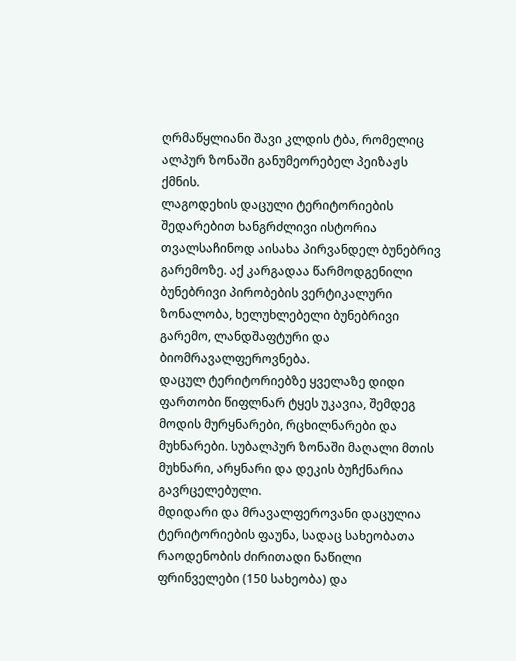ღრმაწყლიანი შავი კლდის ტბა, რომელიც ალპურ ზონაში განუმეორებელ პეიზაჟს ქმნის.
ლაგოდეხის დაცული ტერიტორიების შედარებით ხანგრძლივი ისტორია თვალსაჩინოდ აისახა პირვანდელ ბუნებრივ გარემოზე. აქ კარგადაა წარმოდგენილი ბუნებრივი პირობების ვერტიკალური ზონალობა, ხელუხლებელი ბუნებრივი გარემო, ლანდშაფტური და ბიომრავალფეროვნება.
დაცულ ტერიტორიებზე ყველაზე დიდი ფართობი წიფლნარ ტყეს უკავია, შემდეგ მოდის მურყნარები, რცხილნარები და მუხნარები. სუბალპურ ზონაში მაღალი მთის მუხნარი, არყნარი და დეკის ბუჩქნარია გავრცელებული.
მდიდარი და მრავალფეროვანი დაცულია ტერიტორიების ფაუნა, სადაც სახეობათა რაოდენობის ძირითადი ნაწილი ფრინველები (150 სახეობა) და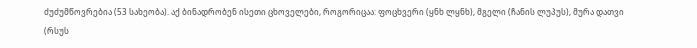ძუძუმწოვრებია (53 სახეობა). აქ ბინადრობენ ისეთი ცხოველები, როგორიცაა: ფოცხვერი (ყნხ ლყნხ), მგელი (ჩანის ლუპუს), მურა დათვი (რსუს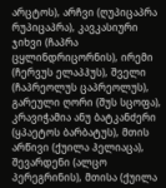არცტოს), არჩვი (ღუპიცაპრა რუპიცაპრა), კავკასიური ჯიხვი (ჩაპრა ცყლინდრიცორნის), ირემი (ჩერვუს ელაპჰუს), შველი (ჩაპრეოლუს ცაპრეოლუს), გარეული ღორი (შუს სცოფა), კრავიჭამია ანუ ბატკანძერი (ყპაეტოს ბარბატუს), მთის არწივი (ქუილა ჰელიაცა), შევარდენი (ალცო პერეგრინის), მთისა (ქუილა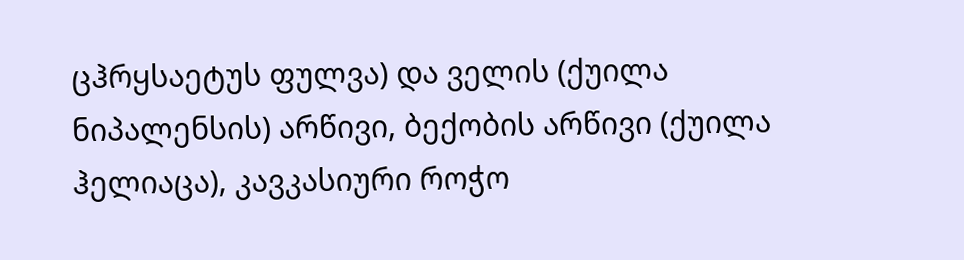ცჰრყსაეტუს ფულვა) და ველის (ქუილა ნიპალენსის) არწივი, ბექობის არწივი (ქუილა ჰელიაცა), კავკასიური როჭო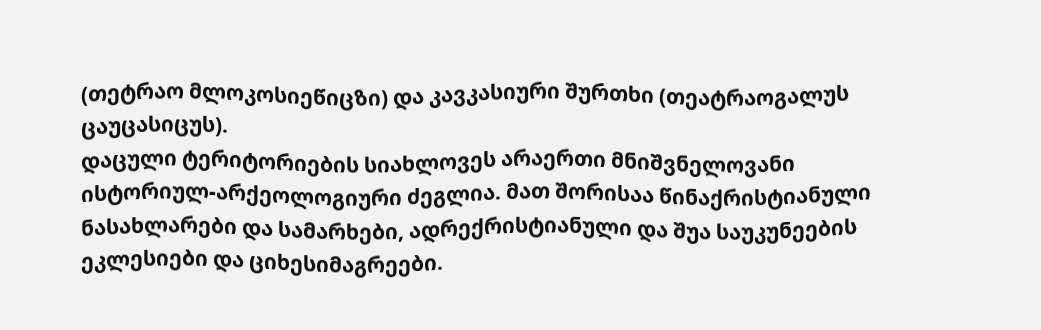(თეტრაო მლოკოსიეწიცზი) და კავკასიური შურთხი (თეატრაოგალუს ცაუცასიცუს).
დაცული ტერიტორიების სიახლოვეს არაერთი მნიშვნელოვანი ისტორიულ-არქეოლოგიური ძეგლია. მათ შორისაა წინაქრისტიანული ნასახლარები და სამარხები, ადრექრისტიანული და შუა საუკუნეების ეკლესიები და ციხესიმაგრეები.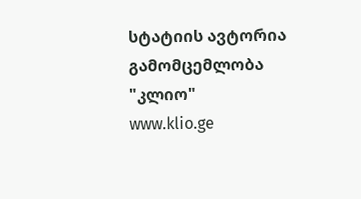სტატიის ავტორია გამომცემლობა "კლიო"
www.klio.ge